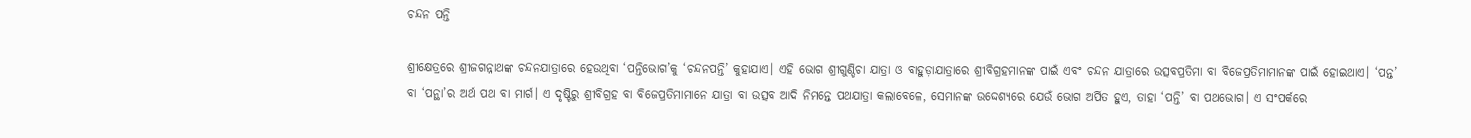ଚନ୍ଦନ ପନ୍ତି

ଶ୍ରୀକ୍ଷେତ୍ରରେ ଶ୍ରୀଜଗନ୍ନାଥଙ୍କ ଚନ୍ଦନଯାତ୍ରାରେ ହେଉଥିବା ‘ପନ୍ତିଭୋଗ’କୁ ‘ଚନ୍ଦନପନ୍ତି’ କୁହାଯାଏ। ଏହି ଭୋଗ ଶ୍ରୀଗୁଣ୍ଡିଚା ଯାତ୍ରା ଓ ବାହୁଡ଼ାଯାତ୍ରାରେ ଶ୍ରୀବିଗ୍ରହମାନଙ୍କ ପାଇଁ ଏବଂ ଚନ୍ଦନ ଯାତ୍ରାରେ ଉତ୍ସବପ୍ରତିମା ବା ବିଜେପ୍ରତିମାମାନଙ୍କ ପାଇଁ ହୋଇଥାଏ। ‘ପନ୍ତ’ ବା ‘ପନ୍ଥା’ର ଅର୍ଥ ପଥ ବା ମାର୍ଗ। ଏ ଦୃଷ୍ଟିରୁ ଶ୍ରୀବିଗ୍ରହ ବା ବିଜେପ୍ରତିମାମାନେ ଯାତ୍ରା ବା ଉତ୍ସବ ଆଦି ନିମନ୍ତେ ପଥଯାତ୍ରା କଲାବେଳେ, ସେମାନଙ୍କ ଉଦ୍ଦେଶ୍ୟରେ ଯେଉଁ ଭୋଗ ଅର୍ପିତ ହୁଏ, ତାହା ‘ପନ୍ତି’ ବା ପଥଭୋଗ। ଏ ସଂପର୍କରେ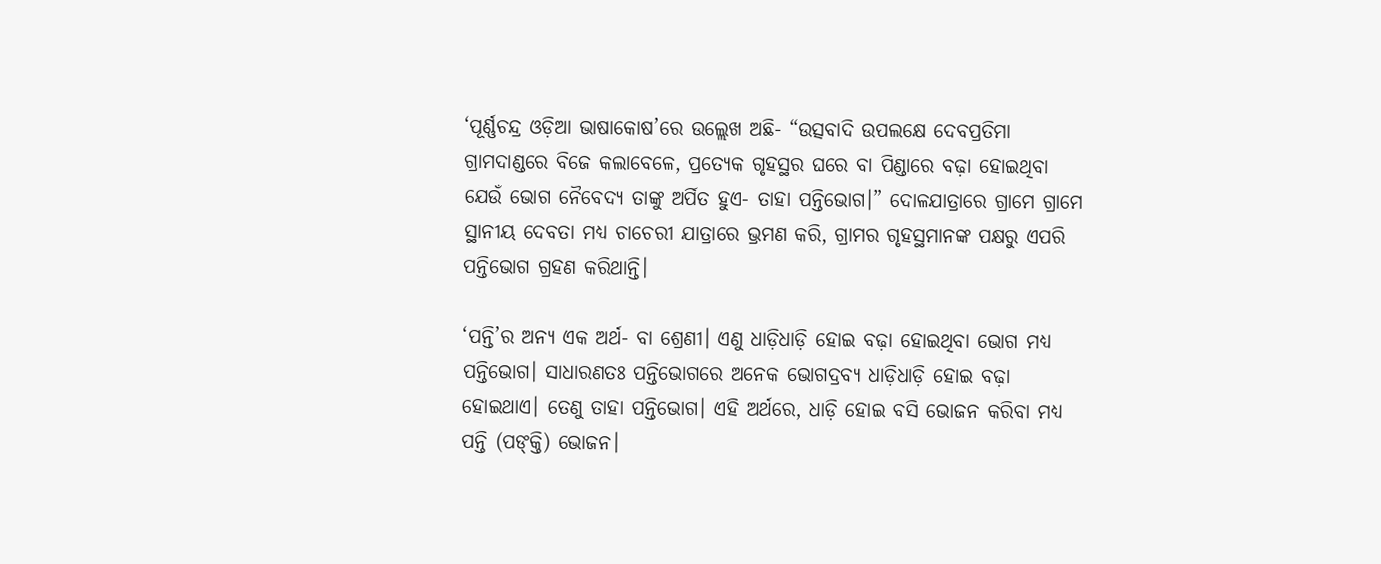‘ପୂର୍ଣ୍ଣଚନ୍ଦ୍ର ଓଡ଼ିଆ ଭାଷାକୋଷ’ରେ ଉଲ୍ଲେଖ ଅଛି- “ଉତ୍ସବାଦି ଉପଲକ୍ଷେ ଦେବପ୍ରତିମା ଗ୍ରାମଦାଣ୍ଡରେ ବିଜେ କଲାବେଳେ, ପ୍ରତ୍ୟେକ ଗୃହସ୍ଥର ଘରେ ବା ପିଣ୍ଡାରେ ବଢ଼ା ହୋଇଥିବା ଯେଉଁ ଭୋଗ ନୈବେଦ୍ୟ ତାଙ୍କୁ ଅର୍ପିତ ହୁଏ- ତାହା ପନ୍ତିଭୋଗ।” ଦୋଳଯାତ୍ରାରେ ଗ୍ରାମେ ଗ୍ରାମେ ସ୍ଥାନୀୟ ଦେବତା ମଧ୍ୟ ଚାଚେରୀ ଯାତ୍ରାରେ ଭ୍ରମଣ କରି, ଗ୍ରାମର ଗୃହସ୍ଥମାନଙ୍କ ପକ୍ଷରୁ ଏପରି ପନ୍ତିଭୋଗ ଗ୍ରହଣ କରିଥାନ୍ତି।

‘ପନ୍ତି’ର ଅନ୍ୟ ଏକ ଅର୍ଥ- ବା ଶ୍ରେଣୀ। ଏଣୁ ଧାଡ଼ିଧାଡ଼ି ହୋଇ ବଢ଼ା ହୋଇଥିବା ଭୋଗ ମଧ୍ୟ ପନ୍ତିଭୋଗ। ସାଧାରଣତଃ ପନ୍ତିଭୋଗରେ ଅନେକ ଭୋଗଦ୍ରବ୍ୟ ଧାଡ଼ିଧାଡ଼ି ହୋଇ ବଢ଼ା ହୋଇଥାଏ। ତେଣୁ ତାହା ପନ୍ତିଭୋଗ। ଏହି ଅର୍ଥରେ, ଧାଡ଼ି ହୋଇ ବସି ଭୋଜନ କରିବା ମଧ୍ୟ ପନ୍ତି (ପଙ୍‌କ୍ତି) ଭୋଜନ।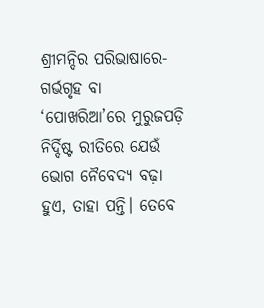ଶ୍ରୀମନ୍ଦିର ପରିଭାଷାରେ- ଗର୍ଭଗୃହ ବା ‘ପୋଖରିଆ’ରେ ମୁରୁଜପଡ଼ି ନିର୍ଦ୍ଦିଷ୍ଟ ରୀତିରେ ଯେଉଁ ଭୋଗ ନୈବେଦ୍ୟ ବଢ଼ା ହୁଏ, ତାହା ପନ୍ତି। ତେବେ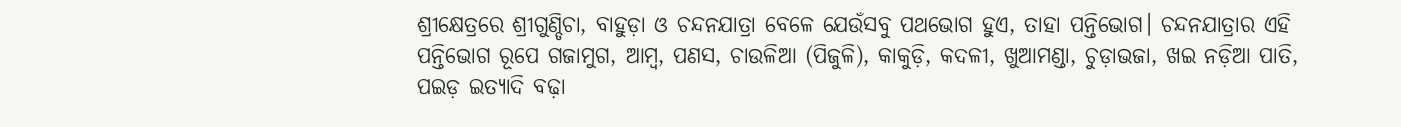ଶ୍ରୀକ୍ଷେତ୍ରରେ ଶ୍ରୀଗୁଣ୍ଡିଚା, ବାହୁଡ଼ା ଓ ଚନ୍ଦନଯାତ୍ରା ବେଳେ ଯେଉଁସବୁ ପଥଭୋଗ ହୁଏ, ତାହା ପନ୍ତିଭୋଗ। ଚନ୍ଦନଯାତ୍ରାର ଏହି ପନ୍ତିଭୋଗ ରୂପେ ଗଜାମୁଗ, ଆମ୍ବ, ପଣସ, ଚାଉଳିଆ (ପିଜୁଳି), କାକୁଡ଼ି, କଦଳୀ, ଖୁଆମଣ୍ଡା, ଚୁଡ଼ାଭଜା, ଖଇ ନଡ଼ିଆ ପାତି, ପଇଡ଼ ଇତ୍ୟାଦି ବଢ଼ା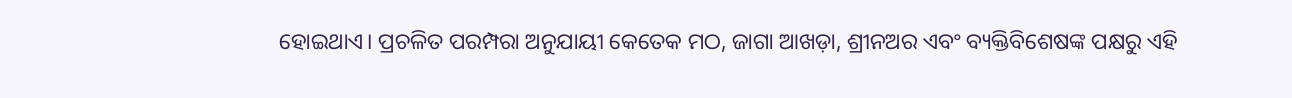ହୋଇଥାଏ। ପ୍ରଚଳିତ ପରମ୍ପରା ଅନୁଯାୟୀ କେତେକ ମଠ, ଜାଗା ଆଖଡ଼ା, ଶ୍ରୀନଅର ଏବଂ ବ୍ୟକ୍ତିବିଶେଷଙ୍କ ପକ୍ଷରୁ ଏହି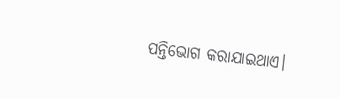ପନ୍ତିଭୋଗ କରାଯାଇଥାଏ।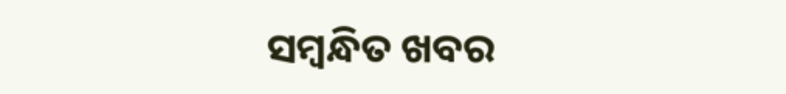ସମ୍ବନ୍ଧିତ ଖବର